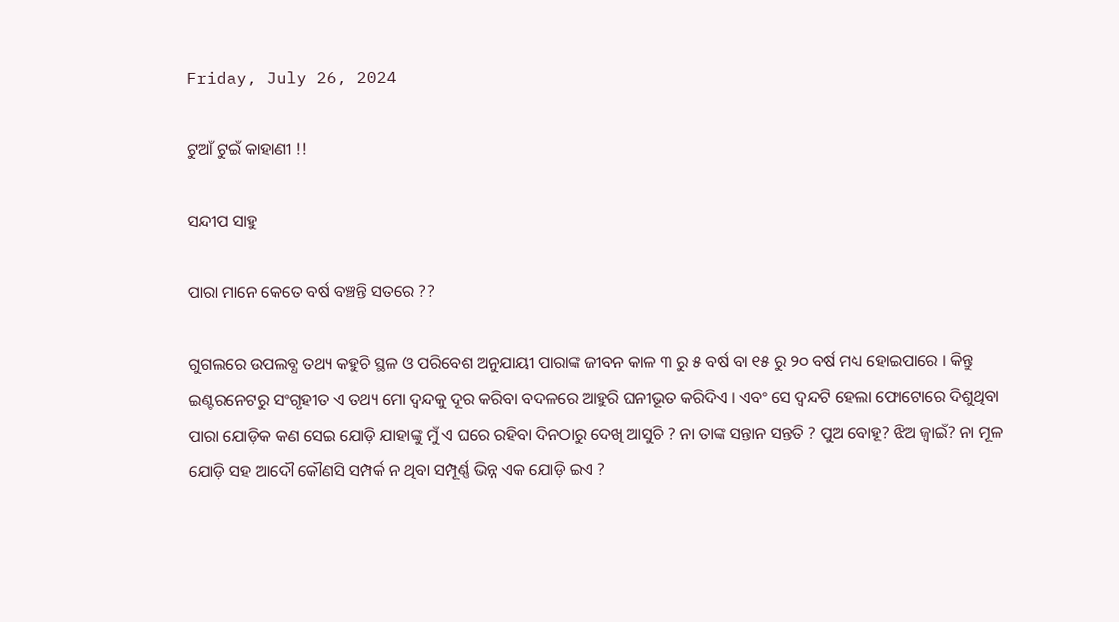Friday, July 26, 2024

ଟୁଆଁ ଟୁଇଁ କାହାଣୀ !!

ସନ୍ଦୀପ ସାହୁ

ପାରା ମାନେ କେତେ ବର୍ଷ ବଞ୍ଚନ୍ତି ସତରେ ??

ଗୁଗଲରେ ଉପଲବ୍ଧ ତଥ୍ୟ କହୁଚି ସ୍ଥଳ ଓ ପରିବେଶ ଅନୁଯାୟୀ ପାରାଙ୍କ ଜୀବନ କାଳ ୩ ରୁ ୫ ବର୍ଷ ବା ୧୫ ରୁ ୨୦ ବର୍ଷ ମଧ୍ୟ ହୋଇପାରେ । କିନ୍ତୁ ଇଣ୍ଟରନେଟରୁ ସଂଗୃହୀତ ଏ ତଥ୍ୟ ମୋ ଦ୍ଵନ୍ଦକୁ ଦୂର କରିବା ବଦଳରେ ଆହୁରି ଘନୀଭୂତ କରିଦିଏ । ଏବଂ ସେ ଦ୍ଵନ୍ଦଟି ହେଲା ଫୋଟୋରେ ଦିଶୁଥିବା ପାରା ଯୋଡ଼ିକ କଣ ସେଇ ଯୋଡ଼ି ଯାହାଙ୍କୁ ମୁଁ ଏ ଘରେ ରହିବା ଦିନଠାରୁ ଦେଖି ଆସୁଚି ? ନା ତାଙ୍କ ସନ୍ତାନ ସନ୍ତତି ? ପୁଅ ବୋହୂ? ଝିଅ ଜ୍ବାଇଁ? ନା ମୂଳ ଯୋଡ଼ି ସହ ଆଦୌ କୌଣସି ସମ୍ପର୍କ ନ ଥିବା ସମ୍ପୂର୍ଣ୍ଣ ଭିନ୍ନ ଏକ ଯୋଡ଼ି ଇଏ ?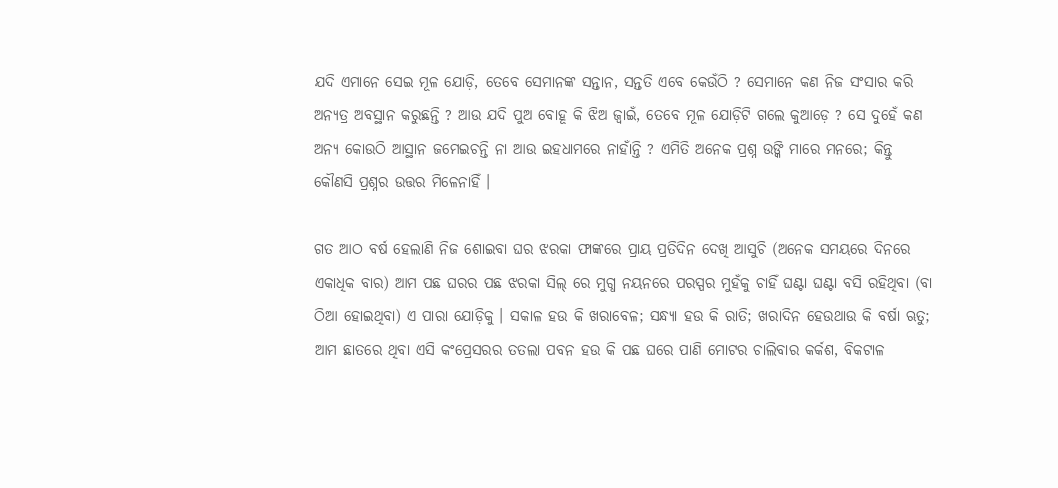ଯଦି ଏମାନେ ସେଇ ମୂଳ ଯୋଡ଼ି, ତେବେ ସେମାନଙ୍କ ସନ୍ତାନ, ସନ୍ତତି ଏବେ କେଉଁଠି ? ସେମାନେ କଣ ନିଜ ସଂସାର କରି ଅନ୍ୟତ୍ର ଅବସ୍ଥାନ କରୁଛନ୍ତି ? ଆଉ ଯଦି ପୁଅ ବୋହୂ କି ଝିଅ ଜ୍ବାଇଁ, ତେବେ ମୂଳ ଯୋଡ଼ିଟି ଗଲେ କୁଆଡ଼େ ? ସେ ଦୁହେଁ କଣ ଅନ୍ୟ କୋଉଠି ଆସ୍ଥାନ ଜମେଇଚନ୍ତି ନା ଆଉ ଇହଧାମରେ ନାହାଁନ୍ତି ? ଏମିତି ଅନେକ ପ୍ରଶ୍ନ ଉଙ୍କି ମାରେ ମନରେ; କିନ୍ତୁ କୌଣସି ପ୍ରଶ୍ନର ଉତ୍ତର ମିଳେନାହିଁ ।

ଗତ ଆଠ ବର୍ଷ ହେଲାଣି ନିଜ ଶୋଇବା ଘର ଝରକା ଫାଙ୍କରେ ପ୍ରାୟ ପ୍ରତିଦିନ ଦେଖି ଆସୁଚି (ଅନେକ ସମୟରେ ଦିନରେ ଏକାଧିକ ବାର) ଆମ ପଛ ଘରର ପଛ ଝରକା ସିଲ୍ ରେ ମୁଗ୍ଧ ନୟନରେ ପରସ୍ପର ମୁହଁକୁ ଚାହିଁ ଘଣ୍ଟା ଘଣ୍ଟା ବସି ରହିଥିବା (ବା ଠିଆ ହୋଇଥିବା) ଏ ପାରା ଯୋଡ଼ିକୁ । ସକାଳ ହଉ କି ଖରାବେଳ; ସନ୍ଧ୍ୟା ହଉ କି ରାତି; ଖରାଦିନ ହେଉଥାଉ କି ବର୍ଷା ଋତୁ; ଆମ ଛାତରେ ଥିବା ଏସି କଂପ୍ରେସରର ତତଲା ପବନ ହଉ କି ପଛ ଘରେ ପାଣି ମୋଟର ଚାଲିବାର କର୍କଶ, ବିକଟାଳ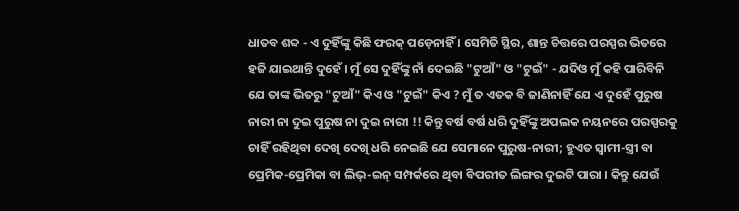ଧାତବ ଶବ୍ଦ - ଏ ଦୁହିଁଙ୍କୁ କିଛି ଫରକ୍ ପଡ଼େନାହିଁ । ସେମିତି ସ୍ଥିର, ଶାନ୍ତ ଚିତ୍ତରେ ପରସ୍ପର ଭିତରେ ହଜି ଯାଇଥାନ୍ତି ଦୁହେଁ । ମୁଁ ସେ ଦୁହିଁଙ୍କୁ ନାଁ ଦେଇଛି "ଟୁଆଁ" ଓ "ଟୁଇଁ" - ଯଦିଓ ମୁଁ କହି ପାରିବିନି ଯେ ତାଙ୍କ ଭିତରୁ "ଟୁଆଁ" କିଏ ଓ "ଟୁଇଁ" କିଏ ? ମୁଁ ତ ଏତକ ବି ଜାଣିନାହିଁ ଯେ ଏ ଦୁହେଁ ପୁରୁଷ ନାରୀ ନା ଦୁଇ ପୁରୁଷ ନା ଦୁଇ ନାରୀ !! କିନ୍ତୁ ବର୍ଷ ବର୍ଷ ଧରି ଦୁହିଁଙ୍କୁ ଅପଲକ ନୟନରେ ପରସ୍ପରକୁ ଚାହିଁ ରହିଥିବା ଦେଖି ଦେଖି ଧରି ନେଇଛି ଯେ ସେମାନେ ପୁରୁଷ-ନାରୀ; ହୁଏତ ସ୍ବାମୀ-ସ୍ତ୍ରୀ ବା ପ୍ରେମିକ-ପ୍ରେମିକା ବା ଲିଭ୍-ଇନ୍ ସମ୍ପର୍କରେ ଥିବା ବିପରୀତ ଲିଙ୍ଗର ଦୁଇଟି ପାରା । କିନ୍ତୁ ଯେଉଁ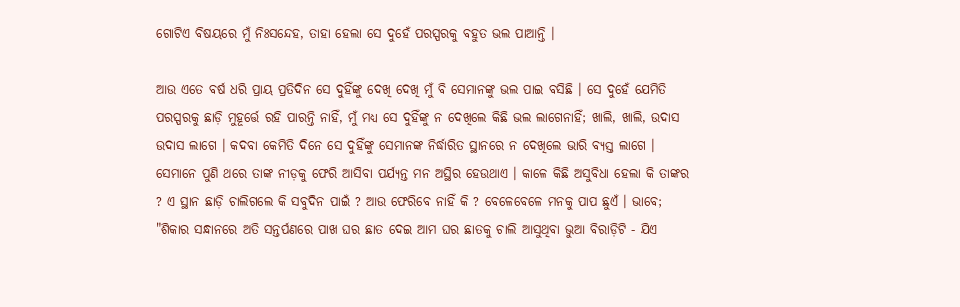ଗୋଟିଏ ବିଷୟରେ ମୁଁ ନିଃସନ୍ଦେହ, ତାହା ହେଲା ସେ ଦୁହେଁ ପରସ୍ପରକୁ ବହୁତ ଭଲ ପାଆନ୍ତି ।

ଆଉ ଏତେ ବର୍ଷ ଧରି ପ୍ରାୟ ପ୍ରତିଦିନ ସେ ଦୁହିଁଙ୍କୁ ଦେଖି ଦେଖି ମୁଁ ବି ସେମାନଙ୍କୁ ଭଲ ପାଇ ବସିଛି । ସେ ଦୁହେଁ ଯେମିତି ପରସ୍ପରକୁ ଛାଡ଼ି ମୁହୂର୍ତ୍ତେ ରହି ପାରନ୍ତି ନାହିଁ, ମୁଁ ମଧ୍ୟ ସେ ଦୁହିଁଙ୍କୁ ନ ଦେଖିଲେ କିଛି ଭଲ ଲାଗେନାହିଁ; ଖାଲି, ଖାଲି, ଉଦାସ ଉଦାସ ଲାଗେ । କଦବା କେମିତି ଦିନେ ସେ ଦୁହିଁଙ୍କୁ ସେମାନଙ୍କ ନିର୍ଦ୍ଧାରିତ ସ୍ଥାନରେ ନ ଦେଖିଲେ ଭାରି ବ୍ୟସ୍ତ ଲାଗେ । ସେମାନେ ପୁଣି ଥରେ ତାଙ୍କ ନୀଡ଼କୁ ଫେରି ଆସିବା ପର୍ଯ୍ୟନ୍ତ ମନ ଅସ୍ଥିର ହେଉଥାଏ । କାଳେ କିଛି ଅସୁବିଧା ହେଲା କି ତାଙ୍କର ? ଏ ସ୍ଥାନ ଛାଡ଼ି ଚାଲିଗଲେ କି ସବୁଦିନ ପାଇଁ ? ଆଉ ଫେରିବେ ନାହିଁ କି ? ବେଳେବେଳେ ମନକୁ ପାପ ଛୁଏଁ । ଭାବେ; "ଶିକାର ସନ୍ଧାନରେ ଅତି ସନ୍ତର୍ପଣରେ ପାଖ ଘର ଛାତ ଦେଇ ଆମ ଘର ଛାତକୁ ଚାଲି ଆସୁଥିବା ଭୁଆ ବିରାଡ଼ିଟି - ଯିଏ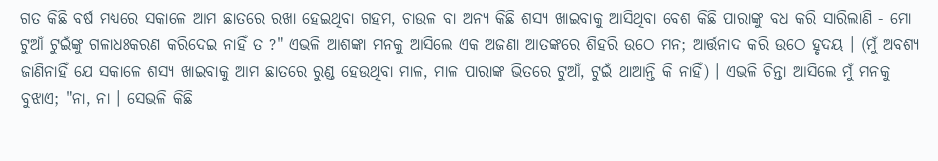ଗତ କିଛି ବର୍ଷ ମଧ୍ୟରେ ସକାଳେ ଆମ ଛାତରେ ରଖା ହେଇଥିବା ଗହମ, ଚାଉଳ ବା ଅନ୍ୟ କିଛି ଶସ୍ୟ ଖାଇବାକୁ ଆସିଥିବା ବେଶ କିଛି ପାରାଙ୍କୁ ବଧ କରି ସାରିଲାଣି - ମୋ ଟୁଆଁ ଟୁଇଁଙ୍କୁ ଗଳାଧଃକରଣ କରିଦେଇ ନାହିଁ ତ ?" ଏଭଳି ଆଶଙ୍କା ମନକୁ ଆସିଲେ ଏକ ଅଜଣା ଆତଙ୍କରେ ଶିହରି ଉଠେ ମନ; ଆର୍ତ୍ତନାଦ କରି ଉଠେ ହୃଦୟ । (ମୁଁ ଅବଶ୍ୟ ଜାଣିନାହିଁ ଯେ ସକାଳେ ଶସ୍ୟ ଖାଇବାକୁ ଆମ ଛାତରେ ରୁଣ୍ଡ ହେଉଥିବା ମାଳ, ମାଳ ପାରାଙ୍କ ଭିତରେ ଟୁଆଁ, ଟୁଇଁ ଥାଆନ୍ତି କି ନାହିଁ) । ଏଭଳି ଚିନ୍ତା ଆସିଲେ ମୁଁ ମନକୁ ବୁଝାଏ; "ନା, ନା । ସେଭଳି କିଛି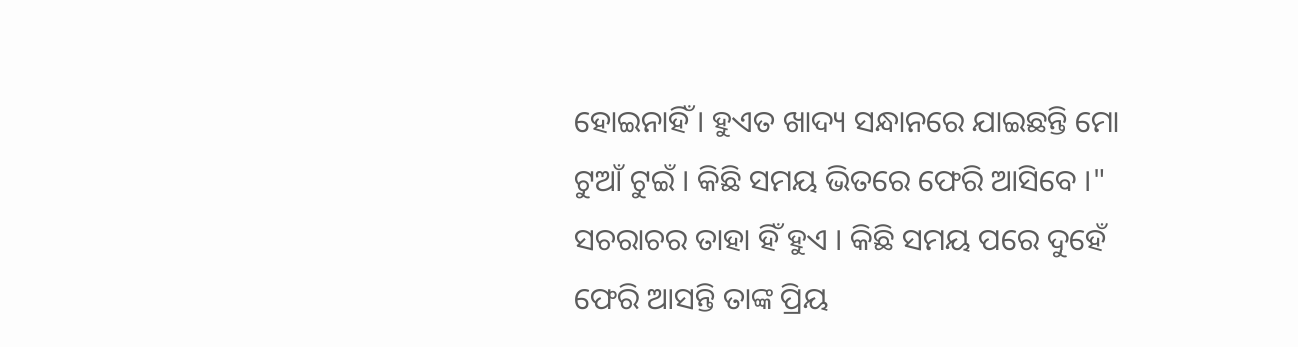ହୋଇନାହିଁ । ହୁଏତ ଖାଦ୍ୟ ସନ୍ଧାନରେ ଯାଇଛନ୍ତି ମୋ ଟୁଆଁ ଟୁଇଁ । କିଛି ସମୟ ଭିତରେ ଫେରି ଆସିବେ ।" ସଚରାଚର ତାହା ହିଁ ହୁଏ । କିଛି ସମୟ ପରେ ଦୁହେଁ ଫେରି ଆସନ୍ତି ତାଙ୍କ ପ୍ରିୟ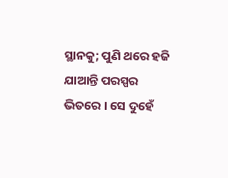ସ୍ଥାନକୁ; ପୁଣି ଥରେ ହଜି ଯାଆନ୍ତି ପରସ୍ପର ଭିତରେ । ସେ ଦୁହେଁ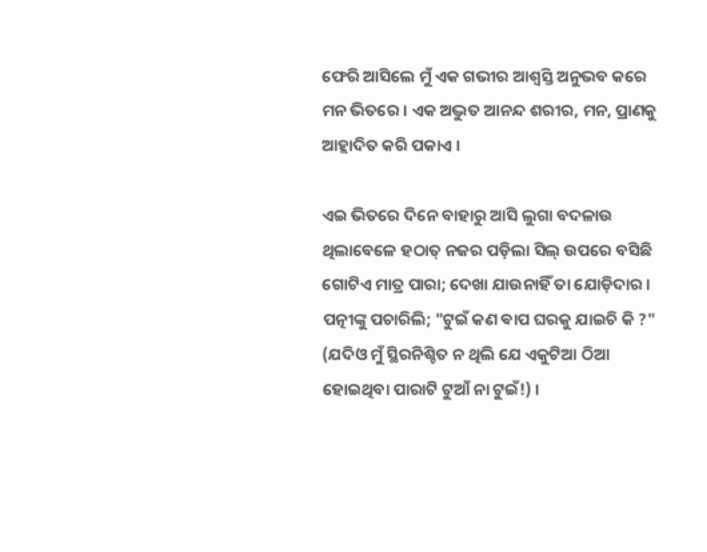ଫେରି ଆସିଲେ ମୁଁ ଏକ ଗଭୀର ଆଶ୍ୱସ୍ତି ଅନୁଭବ କରେ ମନ ଭିତରେ । ଏକ ଅଦ୍ଭୁତ ଆନନ୍ଦ ଶରୀର, ମନ, ପ୍ରାଣକୁ ଆହ୍ଲାଦିତ କରି ପକାଏ ।

ଏଇ ଭିତରେ ଦିନେ ବାହାରୁ ଆସି ଲୁଗା ବଦଳାଉ ଥିଲାବେଳେ ହଠାତ୍ ନଜର ପଡ଼ିଲା ସିଲ୍ ଉପରେ ବସିଛି ଗୋଟିଏ ମାତ୍ର ପାରା; ଦେଖା ଯାଉନାହିଁ ତା ଯୋଡ଼ିଦାର । ପତ୍ନୀଙ୍କୁ ପଚାରିଲି; "ଟୁଇଁ କଣ ଵାପ ଘରକୁ ଯାଇଚି କି ?" (ଯଦିଓ ମୁଁ ସ୍ଥିରନିଶ୍ଚିତ ନ ଥିଲି ଯେ ଏକୁଟିଆ ଠିଆ ହୋଇଥିବା ପାରାଟି ଟୁଆଁ ନା ଟୁଇଁ!) ।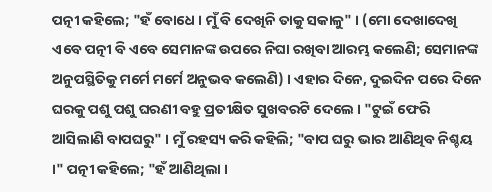ପତ୍ନୀ କହିଲେ; "ହଁ ବୋଧେ । ମୁଁ ବି ଦେଖିନି ତାକୁ ସକାଳୁ" । (ମୋ ଦେଖାଦେଖି ଏବେ ପତ୍ନୀ ବି ଏବେ ସେମାନଙ୍କ ଉପରେ ନିଘା ରଖିବା ଆରମ୍ଭ କଲେଣି; ସେମାନଙ୍କ ଅନୁପସ୍ଥିତିକୁ ମର୍ମେ ମର୍ମେ ଅନୁଭବ କଲେଣି) । ଏହାର ଦିନେ, ଦୁଇଦିନ ପରେ ଦିନେ ଘରକୁ ପଶୁ ପଶୁ ଘରଣୀ ବହୁ ପ୍ରତୀକ୍ଷିତ ସୁଖବରଟି ଦେଲେ । "ଟୁଇଁ ଫେରି ଆସିଲାଣି ବାପଘରୁ" । ମୁଁ ରହସ୍ୟ କରି କହିଲି; "ବାପ ଘରୁ ଭାର ଆଣିଥିବ ନିଶ୍ଚୟ ।" ପତ୍ନୀ କହିଲେ; "ହଁ ଆଣିଥିଲା ।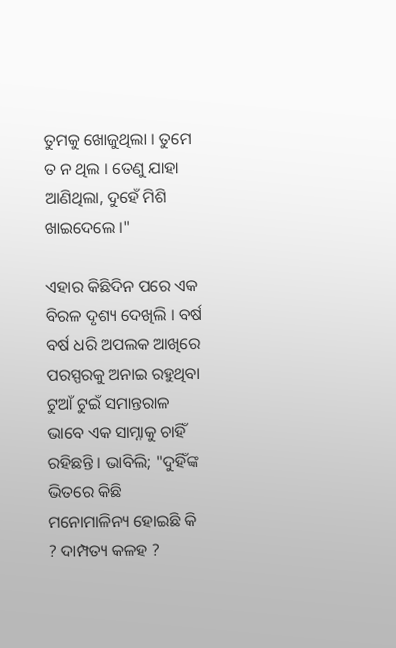ତୁମକୁ ଖୋଜୁଥିଲା । ତୁମେ ତ ନ ଥିଲ । ତେଣୁ ଯାହା ଆଣିଥିଲା, ଦୁହେଁ ମିଶି ଖାଇଦେଲେ ।"

ଏହାର କିଛିଦିନ ପରେ ଏକ ବିରଳ ଦୃଶ୍ୟ ଦେଖିଲି । ବର୍ଷ ବର୍ଷ ଧରି ଅପଲକ ଆଖିରେ ପରସ୍ପରକୁ ଅନାଇ ରହୁଥିବା ଟୁଆଁ ଟୁଇଁ ସମାନ୍ତରାଳ ଭାବେ ଏକ ସାମ୍ନାକୁ ଚାହିଁ ରହିଛନ୍ତି । ଭାବିଲି; "ଦୁହିଁଙ୍କ ଭିତରେ କିଛି ମନୋମାଳିନ୍ୟ ହୋଇଛି କି ? ଦାମ୍ପତ୍ୟ କଳହ ?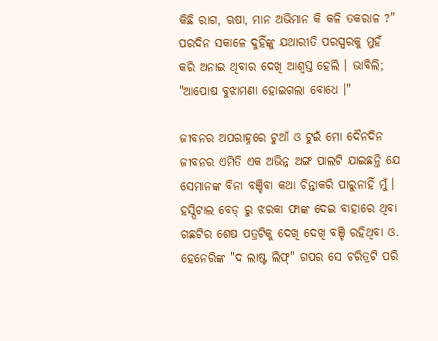କିଛି ରାଗ, ଋଷା, ମାନ ଅଭିମାନ କି କଳି ତକରାଳ ?" ପରଦିନ ସକାଳେ ଦୁହିଁଙ୍କୁ ଯଥାରୀତି ପରସ୍ପରକୁ ମୁହଁ କରି ଅନାଇ ଥିବାର ଦେଖି ଆଶ୍ବସ୍ତ ହେଲି । ଭାବିଲି; "ଆପୋଷ ବୁଝାମଣା ହୋଇଗଲା ବୋଧେ ।"

ଜୀବନର ଅପରାହ୍ନରେ ଟୁଆଁ ଓ ଟୁଇଁ ମୋ ଦୈନଦିନ ଜୀବନର ଏମିତି ଏକ ଅଭିନ୍ନ ଅଙ୍ଗ ପାଲଟି ଯାଇଛନ୍ତି ଯେ ସେମାନଙ୍କ ବିନା ବଞ୍ଚିବା କଥା ଚିନ୍ତାକରି ପାରୁନାହିଁ ମୁଁ । ହସ୍ପିଟାଲ ବେଡ୍ ରୁ ଝରକା ଫାଙ୍କ ଦେଇ ବାହାରେ ଥିବା ଗଛଟିର ଶେଷ ପତ୍ରଟିକୁ ଦେଖି ଦେଖି ବଞ୍ଚି ରହିଥିବା ଓ. ହେନେରିଙ୍କ "ଦ ଲାଷ୍ଟ ଲିଫ୍" ଗପର ସେ ଚରିତ୍ରଟି ପରି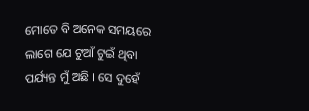ମୋତେ ବି ଅନେକ ସମୟରେ ଲାଗେ ଯେ ଟୁଆଁ ଟୁଇଁ ଥିବା ପର୍ଯ୍ୟନ୍ତ ମୁଁ ଅଛି । ସେ ଦୁହେଁ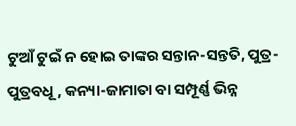ଟୁଆଁ ଟୁଇଁ ନ ହୋଇ ତାଙ୍କର ସନ୍ତାନ-ସନ୍ତତି, ପୁତ୍ର-ପୁତ୍ରବଧୂ, କନ୍ୟା-ଜାମାତା ବା ସମ୍ପୂର୍ଣ୍ଣ ଭିନ୍ନ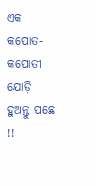ଏକ କପୋତ-କପୋତୀ ଯୋଡ଼ି ହୁଅନ୍ତୁ ପଛେ !!